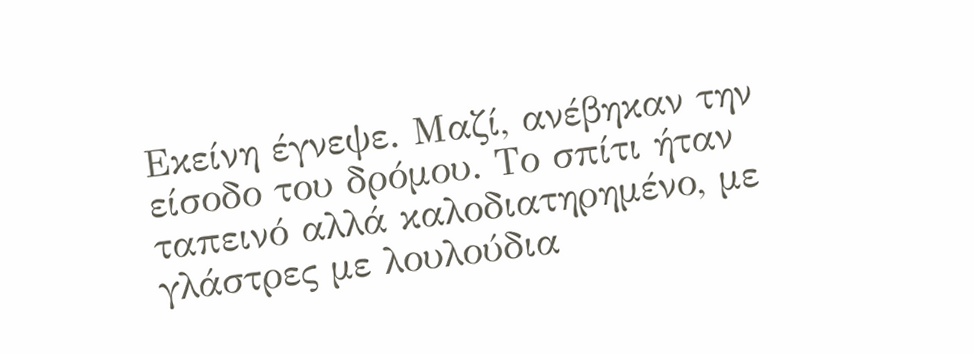Εκείνη έγνεψε. Μαζί, ανέβηκαν την είσοδο του δρόμου. Το σπίτι ήταν ταπεινό αλλά καλοδιατηρημένο, με γλάστρες με λουλούδια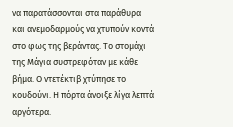να παρατάσσονται στα παράθυρα και ανεμοδαρμούς να χτυπούν κοντά στο φως της βεράντας. Το στομάχι της Μάγια συστρεφόταν με κάθε βήμα. Ο ντετέκτιβ χτύπησε το κουδούνι. Η πόρτα άνοιξε λίγα λεπτά αργότερα.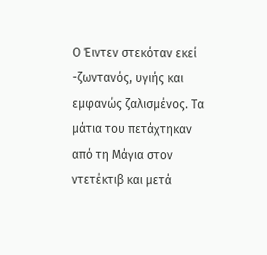Ο Έιντεν στεκόταν εκεί -ζωντανός, υγιής και εμφανώς ζαλισμένος. Τα μάτια του πετάχτηκαν από τη Μάγια στον ντετέκτιβ και μετά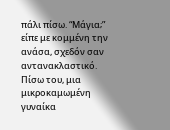πάλι πίσω. “Μάγια;” είπε με κομμένη την ανάσα, σχεδόν σαν αντανακλαστικό. Πίσω του, μια μικροκαμωμένη γυναίκα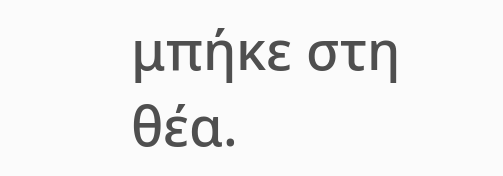μπήκε στη θέα.